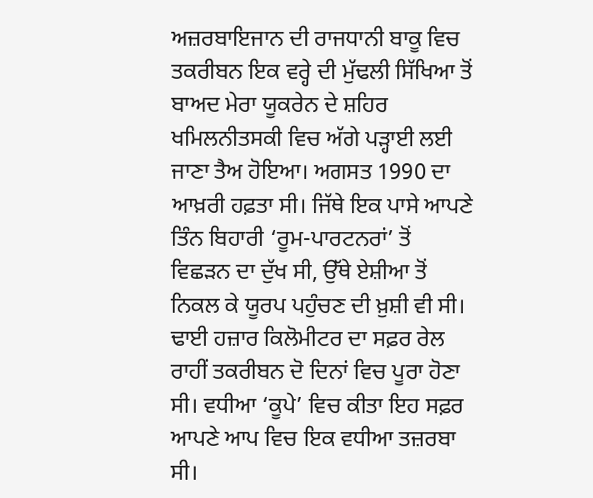ਅਜ਼ਰਬਾਇਜਾਨ ਦੀ ਰਾਜਧਾਨੀ ਬਾਕੂ ਵਿਚ ਤਕਰੀਬਨ ਇਕ ਵਰ੍ਹੇ ਦੀ ਮੁੱਢਲੀ ਸਿੱਖਿਆ ਤੋਂ ਬਾਅਦ ਮੇਰਾ ਯੂਕਰੇਨ ਦੇ ਸ਼ਹਿਰ ਖਮਿਲਨੀਤਸਕੀ ਵਿਚ ਅੱਗੇ ਪੜ੍ਹਾਈ ਲਈ ਜਾਣਾ ਤੈਅ ਹੋਇਆ। ਅਗਸਤ 1990 ਦਾ ਆਖ਼ਰੀ ਹਫ਼ਤਾ ਸੀ। ਜਿੱਥੇ ਇਕ ਪਾਸੇ ਆਪਣੇ ਤਿੰਨ ਬਿਹਾਰੀ ‘ਰੂਮ-ਪਾਰਟਨਰਾਂ’ ਤੋਂ ਵਿਛੜਨ ਦਾ ਦੁੱਖ ਸੀ, ਉੱਥੇ ਏਸ਼ੀਆ ਤੋਂ ਨਿਕਲ ਕੇ ਯੂਰਪ ਪਹੁੰਚਣ ਦੀ ਖ਼ੁਸ਼ੀ ਵੀ ਸੀ। ਢਾਈ ਹਜ਼ਾਰ ਕਿਲੋਮੀਟਰ ਦਾ ਸਫ਼ਰ ਰੇਲ ਰਾਹੀਂ ਤਕਰੀਬਨ ਦੋ ਦਿਨਾਂ ਵਿਚ ਪੂਰਾ ਹੋਣਾ ਸੀ। ਵਧੀਆ ‘ਕੂਪੇ’ ਵਿਚ ਕੀਤਾ ਇਹ ਸਫ਼ਰ ਆਪਣੇ ਆਪ ਵਿਚ ਇਕ ਵਧੀਆ ਤਜ਼ਰਬਾ ਸੀ।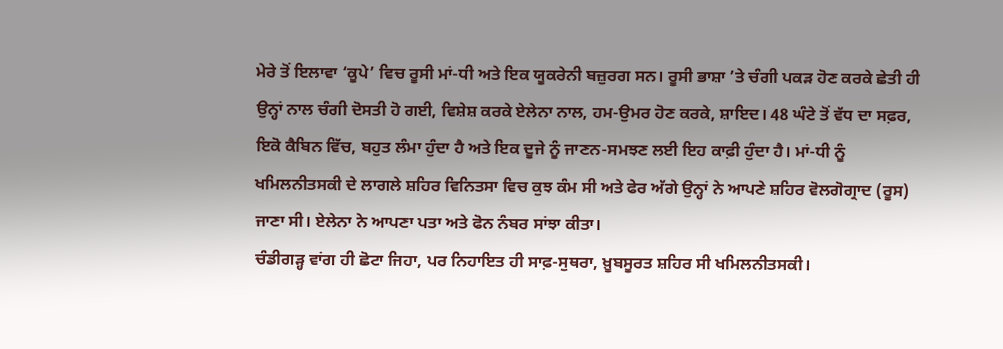ਮੇਰੇ ਤੋਂ ਇਲਾਵਾ ‘ਕੂਪੇ’ ਵਿਚ ਰੂਸੀ ਮਾਂ-ਧੀ ਅਤੇ ਇਕ ਯੂਕਰੇਨੀ ਬਜ਼ੁਰਗ ਸਨ। ਰੂਸੀ ਭਾਸ਼ਾ ’ਤੇ ਚੰਗੀ ਪਕੜ ਹੋਣ ਕਰਕੇ ਛੇਤੀ ਹੀ ਉਨ੍ਹਾਂ ਨਾਲ ਚੰਗੀ ਦੋਸਤੀ ਹੋ ਗਈ, ਵਿਸ਼ੇਸ਼ ਕਰਕੇ ਏਲੇਨਾ ਨਾਲ, ਹਮ-ਉਮਰ ਹੋਣ ਕਰਕੇ, ਸ਼ਾਇਦ। 48 ਘੰਟੇ ਤੋਂ ਵੱਧ ਦਾ ਸਫ਼ਰ, ਇਕੋ ਕੈਬਿਨ ਵਿੱਚ, ਬਹੁਤ ਲੰਮਾ ਹੁੰਦਾ ਹੈ ਅਤੇ ਇਕ ਦੂਜੇ ਨੂੰ ਜਾਣਨ-ਸਮਝਣ ਲਈ ਇਹ ਕਾਫ਼ੀ ਹੁੰਦਾ ਹੈ। ਮਾਂ-ਧੀ ਨੂੰ ਖਮਿਲਨੀਤਸਕੀ ਦੇ ਲਾਗਲੇ ਸ਼ਹਿਰ ਵਿਨਿਤਸਾ ਵਿਚ ਕੁਝ ਕੰਮ ਸੀ ਅਤੇ ਫੇਰ ਅੱਗੇ ਉਨ੍ਹਾਂ ਨੇ ਆਪਣੇ ਸ਼ਹਿਰ ਵੋਲਗੋਗ੍ਰਾਦ (ਰੂਸ) ਜਾਣਾ ਸੀ। ਏਲੇਨਾ ਨੇ ਆਪਣਾ ਪਤਾ ਅਤੇ ਫੋਨ ਨੰਬਰ ਸਾਂਝਾ ਕੀਤਾ।
ਚੰਡੀਗੜ੍ਹ ਵਾਂਗ ਹੀ ਛੋਟਾ ਜਿਹਾ, ਪਰ ਨਿਹਾਇਤ ਹੀ ਸਾਫ਼-ਸੁਥਰਾ, ਖ਼ੂਬਸੂਰਤ ਸ਼ਹਿਰ ਸੀ ਖਮਿਲਨੀਤਸਕੀ।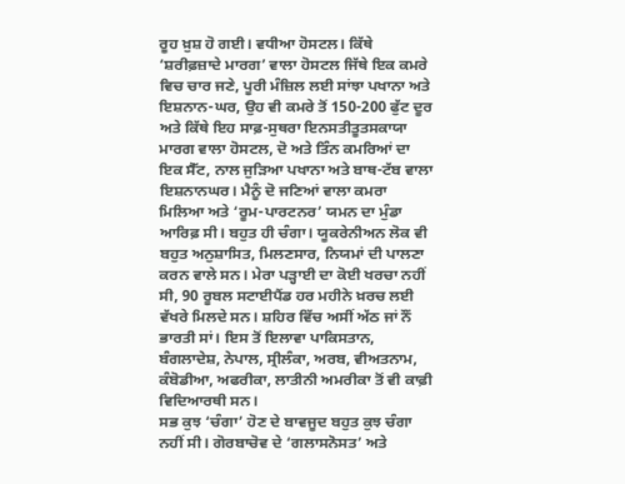ਰੂਹ ਖ਼ੁਸ਼ ਹੋ ਗਈ। ਵਧੀਆ ਹੋਸਟਲ। ਕਿੱਥੇ ‘ਸ਼ਰੀਫ਼ਜ਼ਾਦੇ ਮਾਰਗ’ ਵਾਲਾ ਹੋਸਟਲ ਜਿੱਥੇ ਇਕ ਕਮਰੇ ਵਿਚ ਚਾਰ ਜਣੇ, ਪੂਰੀ ਮੰਜ਼ਿਲ ਲਈ ਸਾਂਝਾ ਪਖਾਨਾ ਅਤੇ ਇਸ਼ਨਾਨ-ਘਰ, ਉਹ ਵੀ ਕਮਰੇ ਤੋਂ 150-200 ਫੁੱਟ ਦੂਰ ਅਤੇ ਕਿੱਥੇ ਇਹ ਸਾਫ਼-ਸੁਥਰਾ ਇਨਸਤੀਤੂਤਸਕਾਯਾ ਮਾਰਗ ਵਾਲਾ ਹੋਸਟਲ, ਦੋ ਅਤੇ ਤਿੰਨ ਕਮਰਿਆਂ ਦਾ ਇਕ ਸੈੱਟ, ਨਾਲ ਜੁੜਿਆ ਪਖਾਨਾ ਅਤੇ ਬਾਥ-ਟੱਬ ਵਾਲਾ ਇਸ਼ਨਾਨਘਰ। ਮੈਨੂੰ ਦੋ ਜਣਿਆਂ ਵਾਲਾ ਕਮਰਾ ਮਿਲਿਆ ਅਤੇ ‘ਰੂਮ-ਪਾਰਟਨਰ’ ਯਮਨ ਦਾ ਮੁੰਡਾ ਆਰਿਫ਼ ਸੀ। ਬਹੁਤ ਹੀ ਚੰਗਾ। ਯੂਕਰੇਨੀਅਨ ਲੋਕ ਵੀ ਬਹੁਤ ਅਨੁਸ਼ਾਸਿਤ, ਮਿਲਣਸਾਰ, ਨਿਯਮਾਂ ਦੀ ਪਾਲਣਾ ਕਰਨ ਵਾਲੇ ਸਨ। ਮੇਰਾ ਪੜ੍ਹਾਈ ਦਾ ਕੋਈ ਖਰਚਾ ਨਹੀਂ ਸੀ, 90 ਰੂਬਲ ਸਟਾਈਪੈਂਡ ਹਰ ਮਹੀਨੇ ਖ਼ਰਚ ਲਈ ਵੱਖਰੇ ਮਿਲਦੇ ਸਨ। ਸ਼ਹਿਰ ਵਿੱਚ ਅਸੀਂ ਅੱਠ ਜਾਂ ਨੌਂ ਭਾਰਤੀ ਸਾਂ। ਇਸ ਤੋਂ ਇਲਾਵਾ ਪਾਕਿਸਤਾਨ, ਬੰਗਲਾਦੇਸ਼, ਨੇਪਾਲ, ਸ੍ਰੀਲੰਕਾ, ਅਰਬ, ਵੀਅਤਨਾਮ, ਕੰਬੋਡੀਆ, ਅਫਰੀਕਾ, ਲਾਤੀਨੀ ਅਮਰੀਕਾ ਤੋਂ ਵੀ ਕਾਫ਼ੀ ਵਿਦਿਆਰਥੀ ਸਨ।
ਸਭ ਕੁਝ ‘ਚੰਗਾ’ ਹੋਣ ਦੇ ਬਾਵਜੂਦ ਬਹੁਤ ਕੁਝ ਚੰਗਾ ਨਹੀਂ ਸੀ। ਗੋਰਬਾਚੋਵ ਦੇ ‘ਗਲਾਸਨੋਸਤ’ ਅਤੇ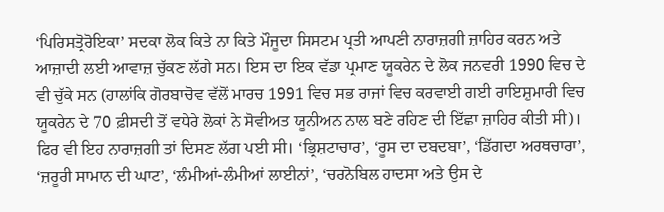‘ਪਿਰਿਸਤ੍ਰੋਰੋਇਕਾ’ ਸਦਕਾ ਲੋਕ ਕਿਤੇ ਨਾ ਕਿਤੇ ਮੌਜੂਦਾ ਸਿਸਟਮ ਪ੍ਰਤੀ ਆਪਣੀ ਨਾਰਾਜ਼ਗੀ ਜ਼ਾਹਿਰ ਕਰਨ ਅਤੇ ਆਜ਼ਾਦੀ ਲਈ ਆਵਾਜ਼ ਚੁੱਕਣ ਲੱਗੇ ਸਨ। ਇਸ ਦਾ ਇਕ ਵੱਡਾ ਪ੍ਰਮਾਣ ਯੂਕਰੇਨ ਦੇ ਲੋਕ ਜਨਵਰੀ 1990 ਵਿਚ ਦੇ ਵੀ ਚੁੱਕੇ ਸਨ (ਹਾਲਾਂਕਿ ਗੋਰਬਾਚੋਵ ਵੱਲੋਂ ਮਾਰਚ 1991 ਵਿਚ ਸਭ ਰਾਜਾਂ ਵਿਚ ਕਰਵਾਈ ਗਈ ਰਾਇਸ਼ੁਮਾਰੀ ਵਿਚ ਯੂਕਰੇਨ ਦੇ 70 ਫ਼ੀਸਦੀ ਤੋਂ ਵਧੇਰੇ ਲੋਕਾਂ ਨੇ ਸੋਵੀਅਤ ਯੂਨੀਅਨ ਨਾਲ ਬਣੇ ਰਹਿਣ ਦੀ ਇੱਛਾ ਜ਼ਾਹਿਰ ਕੀਤੀ ਸੀ)। ਫਿਰ ਵੀ ਇਹ ਨਾਰਾਜ਼ਗੀ ਤਾਂ ਦਿਸਣ ਲੱਗ ਪਈ ਸੀ। ‘ਭ੍ਰਿਸ਼ਟਾਚਾਰ’, ‘ਰੂਸ ਦਾ ਦਬਦਬਾ’, ‘ਡਿੱਗਦਾ ਅਰਥਚਾਰਾ’, ‘ਜ਼ਰੂਰੀ ਸਾਮਾਨ ਦੀ ਘਾਟ’, ‘ਲੰਮੀਆਂ-ਲੰਮੀਆਂ ਲਾਈਨਾਂ’, ‘ਚਰਨੋਬਿਲ ਹਾਦਸਾ ਅਤੇ ਉਸ ਦੇ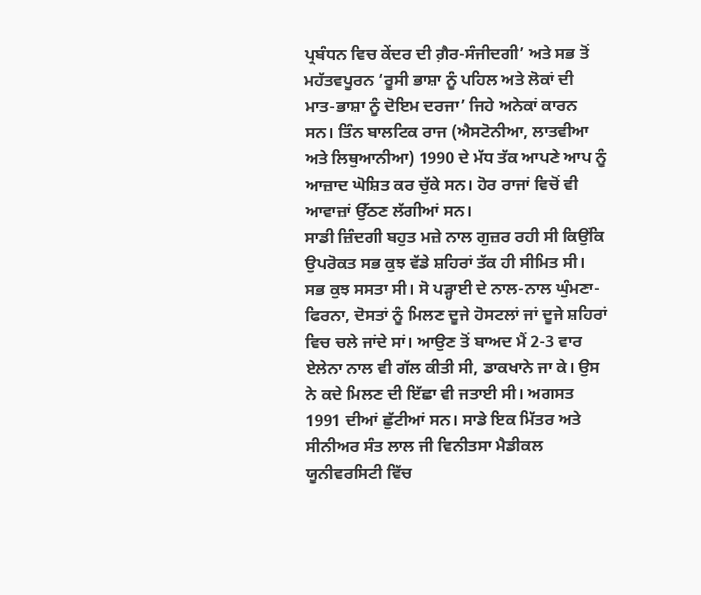ਪ੍ਰਬੰਧਨ ਵਿਚ ਕੇਂਦਰ ਦੀ ਗ਼ੈਰ-ਸੰਜੀਦਗੀ’ ਅਤੇ ਸਭ ਤੋਂ ਮਹੱਤਵਪੂਰਨ ‘ਰੂਸੀ ਭਾਸ਼ਾ ਨੂੰ ਪਹਿਲ ਅਤੇ ਲੋਕਾਂ ਦੀ ਮਾਤ-ਭਾਸ਼ਾ ਨੂੰ ਦੋਇਮ ਦਰਜਾ’ ਜਿਹੇ ਅਨੇਕਾਂ ਕਾਰਨ ਸਨ। ਤਿੰਨ ਬਾਲਟਿਕ ਰਾਜ (ਐਸਟੋਨੀਆ, ਲਾਤਵੀਆ ਅਤੇ ਲਿਥੁਆਨੀਆ) 1990 ਦੇ ਮੱਧ ਤੱਕ ਆਪਣੇ ਆਪ ਨੂੰ ਆਜ਼ਾਦ ਘੋਸ਼ਿਤ ਕਰ ਚੁੱਕੇ ਸਨ। ਹੋਰ ਰਾਜਾਂ ਵਿਚੋਂ ਵੀ ਆਵਾਜ਼ਾਂ ਉੱਠਣ ਲੱਗੀਆਂ ਸਨ।
ਸਾਡੀ ਜ਼ਿੰਦਗੀ ਬਹੁਤ ਮਜ਼ੇ ਨਾਲ ਗੁਜ਼ਰ ਰਹੀ ਸੀ ਕਿਉਂਕਿ ਉਪਰੋਕਤ ਸਭ ਕੁਝ ਵੱਡੇ ਸ਼ਹਿਰਾਂ ਤੱਕ ਹੀ ਸੀਮਿਤ ਸੀ। ਸਭ ਕੁਝ ਸਸਤਾ ਸੀ। ਸੋ ਪੜ੍ਹਾਈ ਦੇ ਨਾਲ-ਨਾਲ ਘੁੰਮਣਾ-ਫਿਰਨਾ, ਦੋਸਤਾਂ ਨੂੰ ਮਿਲਣ ਦੂਜੇ ਹੋਸਟਲਾਂ ਜਾਂ ਦੂਜੇ ਸ਼ਹਿਰਾਂ ਵਿਚ ਚਲੇ ਜਾਂਦੇ ਸਾਂ। ਆਉਣ ਤੋਂ ਬਾਅਦ ਮੈਂ 2-3 ਵਾਰ ਏਲੇਨਾ ਨਾਲ ਵੀ ਗੱਲ ਕੀਤੀ ਸੀ, ਡਾਕਖਾਨੇ ਜਾ ਕੇ। ਉਸ ਨੇ ਕਦੇ ਮਿਲਣ ਦੀ ਇੱਛਾ ਵੀ ਜਤਾਈ ਸੀ। ਅਗਸਤ 1991 ਦੀਆਂ ਛੁੱਟੀਆਂ ਸਨ। ਸਾਡੇ ਇਕ ਮਿੱਤਰ ਅਤੇ ਸੀਨੀਅਰ ਸੰਤ ਲਾਲ ਜੀ ਵਿਨੀਤਸਾ ਮੈਡੀਕਲ ਯੂਨੀਵਰਸਿਟੀ ਵਿੱਚ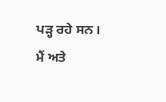ਪੜ੍ਹ ਰਹੇ ਸਨ। ਮੈਂ ਅਤੇ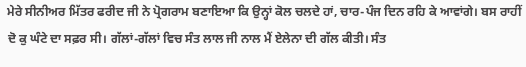ਮੇਰੇ ਸੀਨੀਅਰ ਮਿੱਤਰ ਫਰੀਦ ਜੀ ਨੇ ਪ੍ਰੋਗਰਾਮ ਬਣਾਇਆ ਕਿ ਉਨ੍ਹਾਂ ਕੋਲ ਚਲਦੇ ਹਾਂ, ਚਾਰ-ਪੰਜ ਦਿਨ ਰਹਿ ਕੇ ਆਵਾਂਗੇ। ਬਸ ਰਾਹੀਂ ਦੋ ਕੁ ਘੰਟੇ ਦਾ ਸਫ਼ਰ ਸੀ। ਗੱਲਾਂ-ਗੱਲਾਂ ਵਿਚ ਸੰਤ ਲਾਲ ਜੀ ਨਾਲ ਮੈਂ ਏਲੇਨਾ ਦੀ ਗੱਲ ਕੀਤੀ। ਸੰਤ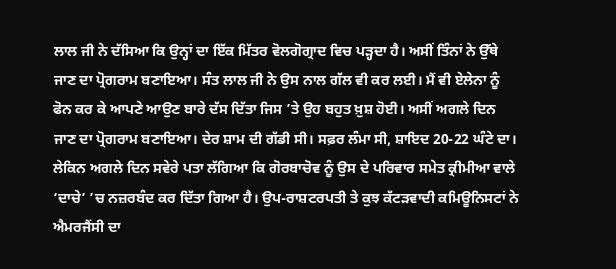ਲਾਲ ਜੀ ਨੇ ਦੱਸਿਆ ਕਿ ਉਨ੍ਹਾਂ ਦਾ ਇੱਕ ਮਿੱਤਰ ਵੋਲਗੋਗ੍ਰਾਦ ਵਿਚ ਪੜ੍ਹਦਾ ਹੈ। ਅਸੀਂ ਤਿੰਨਾਂ ਨੇ ਉੱਥੇ ਜਾਣ ਦਾ ਪ੍ਰੋਗਰਾਮ ਬਣਾਇਆ। ਸੰਤ ਲਾਲ ਜੀ ਨੇ ਉਸ ਨਾਲ ਗੱਲ ਵੀ ਕਰ ਲਈ। ਮੈਂ ਵੀ ਏਲੇਨਾ ਨੂੰ ਫੋਨ ਕਰ ਕੇ ਆਪਣੇ ਆਉਣ ਬਾਰੇ ਦੱਸ ਦਿੱਤਾ ਜਿਸ ’ਤੇ ਉਹ ਬਹੁਤ ਖ਼ੁਸ਼ ਹੋਈ। ਅਸੀਂ ਅਗਲੇ ਦਿਨ ਜਾਣ ਦਾ ਪ੍ਰੋਗਰਾਮ ਬਣਾਇਆ। ਦੇਰ ਸ਼ਾਮ ਦੀ ਗੱਡੀ ਸੀ। ਸਫ਼ਰ ਲੰਮਾ ਸੀ, ਸ਼ਾਇਦ 20-22 ਘੰਟੇ ਦਾ।
ਲੇਕਿਨ ਅਗਲੇ ਦਿਨ ਸਵੇਰੇ ਪਤਾ ਲੱਗਿਆ ਕਿ ਗੋਰਬਾਚੋਵ ਨੂੰ ਉਸ ਦੇ ਪਰਿਵਾਰ ਸਮੇਤ ਕ੍ਰੀਮੀਆ ਵਾਲੇ ‘ਦਾਚੇ’ ’ਚ ਨਜ਼ਰਬੰਦ ਕਰ ਦਿੱਤਾ ਗਿਆ ਹੈ। ਉਪ-ਰਾਸ਼ਟਰਪਤੀ ਤੇ ਕੁਝ ਕੱਟੜਵਾਦੀ ਕਮਿਊਨਿਸਟਾਂ ਨੇ ਐਮਰਜੈਂਸੀ ਦਾ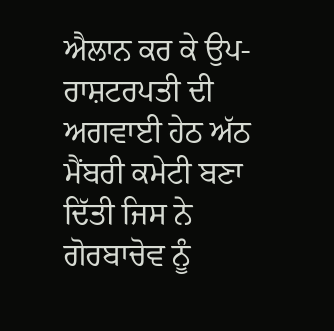ਐਲਾਨ ਕਰ ਕੇ ਉਪ-ਰਾਸ਼ਟਰਪਤੀ ਦੀ ਅਗਵਾਈ ਹੇਠ ਅੱਠ ਮੈਂਬਰੀ ਕਮੇਟੀ ਬਣਾ ਦਿੱਤੀ ਜਿਸ ਨੇ ਗੋਰਬਾਚੋਵ ਨੂੰ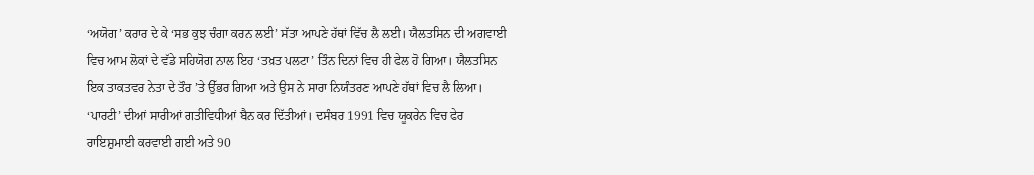‘ਅਯੋਗ’ ਕਰਾਰ ਦੇ ਕੇ ‘ਸਭ ਕੁਝ ਚੰਗਾ ਕਰਨ ਲਈ’ ਸੱਤਾ ਆਪਣੇ ਹੱਥਾਂ ਵਿੱਚ ਲੈ ਲਈ। ਯੈਲਤਸਿਨ ਦੀ ਅਗਵਾਈ ਵਿਚ ਆਮ ਲੋਕਾਂ ਦੇ ਵੱਡੇ ਸਹਿਯੋਗ ਨਾਲ ਇਹ ‘ਤਖ਼ਤ ਪਲਟਾ’ ਤਿੰਨ ਦਿਨਾਂ ਵਿਚ ਹੀ ਫੇਲ ਹੋ ਗਿਆ। ਯੈਲਤਸਿਨ ਇਕ ਤਾਕਤਵਰ ਨੇਤਾ ਦੇ ਤੌਰ ’ਤੇ ਉੱਭਰ ਗਿਆ ਅਤੇ ਉਸ ਨੇ ਸਾਰਾ ਨਿਯੰਤਰਣ ਆਪਣੇ ਹੱਥਾਂ ਵਿਚ ਲੈ ਲਿਆ। ‘ਪਾਰਟੀ’ ਦੀਆਂ ਸਾਰੀਆਂ ਗਤੀਵਿਧੀਆਂ ਬੈਨ ਕਰ ਦਿੱਤੀਆਂ। ਦਸੰਬਰ 1991 ਵਿਚ ਯੂਕਰੇਨ ਵਿਚ ਫੇਰ ਰਾਇਸ਼ੁਮਾਈ ਕਰਵਾਈ ਗਈ ਅਤੇ 90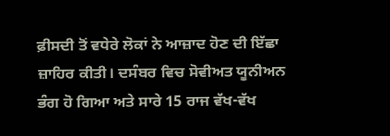ਫ਼ੀਸਦੀ ਤੋਂ ਵਧੇਰੇ ਲੋਕਾਂ ਨੇ ਆਜ਼ਾਦ ਹੋਣ ਦੀ ਇੱਛਾ ਜ਼ਾਹਿਰ ਕੀਤੀ। ਦਸੰਬਰ ਵਿਚ ਸੋਵੀਅਤ ਯੂਨੀਅਨ ਭੰਗ ਹੋ ਗਿਆ ਅਤੇ ਸਾਰੇ 15 ਰਾਜ ਵੱਖ-ਵੱਖ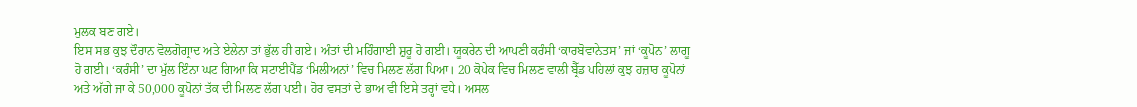ਮੁਲਕ ਬਣ ਗਏ।
ਇਸ ਸਭ ਕੁਝ ਦੌਰਾਨ ਵੋਲਗੋਗ੍ਰਾਦ ਅਤੇ ਏਲੇਨਾ ਤਾਂ ਭੁੱਲ ਹੀ ਗਏ। ਅੰਤਾਂ ਦੀ ਮਹਿੰਗਾਈ ਸ਼ੁਰੂ ਹੋ ਗਈ। ਯੂਕਰੇਨ ਦੀ ਆਪਣੀ ਕਰੰਸੀ ‘ਕਾਰਬੋਵਾਨੇਤਸ’ ਜਾਂ ‘ਕੂਪੋਨ’ ਲਾਗੂ ਹੋ ਗਈ। ‘ਕਰੰਸੀ’ ਦਾ ਮੁੱਲ ਇੰਨਾ ਘਟ ਗਿਆ ਕਿ ਸਟਾਈਪੈਂਡ ‘ਮਿਲੀਅਨਾਂ’ ਵਿਚ ਮਿਲਣ ਲੱਗ ਪਿਆ। 20 ਕੋਪੇਕ ਵਿਚ ਮਿਲਣ ਵਾਲੀ ਬ੍ਰੈੱਡ ਪਹਿਲਾਂ ਕੁਝ ਹਜ਼ਾਰ ਕੂਪੋਨਾਂ ਅਤੇ ਅੱਗੇ ਜਾ ਕੇ 50,000 ਕੂਪੋਨਾਂ ਤੱਕ ਦੀ ਮਿਲਣ ਲੱਗ ਪਈ। ਹੋਰ ਵਸਤਾਂ ਦੇ ਭਾਅ ਵੀ ਇਸੇ ਤਰ੍ਹਾਂ ਵਧੇ। ਅਸਲ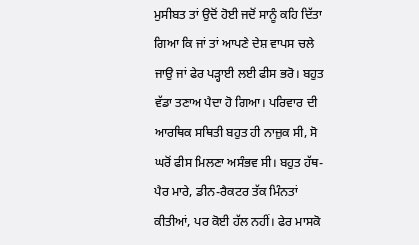ਮੁਸੀਬਤ ਤਾਂ ਉਦੋਂ ਹੋਈ ਜਦੋਂ ਸਾਨੂੰ ਕਹਿ ਦਿੱਤਾ ਗਿਆ ਕਿ ਜਾਂ ਤਾਂ ਆਪਣੇ ਦੇਸ਼ ਵਾਪਸ ਚਲੇ ਜਾਉ ਜਾਂ ਫੇਰ ਪੜ੍ਹਾਈ ਲਈ ਫੀਸ ਭਰੋ। ਬਹੁਤ ਵੱਡਾ ਤਣਾਅ ਪੈਦਾ ਹੋ ਗਿਆ। ਪਰਿਵਾਰ ਦੀ ਆਰਥਿਕ ਸਥਿਤੀ ਬਹੁਤ ਹੀ ਨਾਜ਼ੁਕ ਸੀ, ਸੋ ਘਰੋਂ ਫੀਸ ਮਿਲਣਾ ਅਸੰਭਵ ਸੀ। ਬਹੁਤ ਹੱਥ-ਪੈਰ ਮਾਰੇ, ਡੀਨ-ਰੈਕਟਰ ਤੱਕ ਮਿੰਨਤਾਂ ਕੀਤੀਆਂ, ਪਰ ਕੋਈ ਹੱਲ ਨਹੀਂ। ਫੇਰ ਮਾਸਕੋ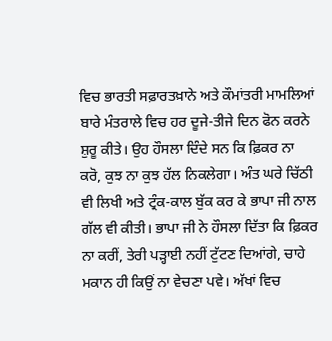ਵਿਚ ਭਾਰਤੀ ਸਫ਼ਾਰਤਖ਼ਾਨੇ ਅਤੇ ਕੌਮਾਂਤਰੀ ਮਾਮਲਿਆਂ ਬਾਰੇ ਮੰਤਰਾਲੇ ਵਿਚ ਹਰ ਦੂਜੇ-ਤੀਜੇ ਦਿਨ ਫੋਨ ਕਰਨੇ ਸ਼ੁਰੂ ਕੀਤੇ। ਉਹ ਹੌਸਲਾ ਦਿੰਦੇ ਸਨ ਕਿ ਫ਼ਿਕਰ ਨਾ ਕਰੋ, ਕੁਝ ਨਾ ਕੁਝ ਹੱਲ ਨਿਕਲੇਗਾ। ਅੰਤ ਘਰੇ ਚਿੱਠੀ ਵੀ ਲਿਖੀ ਅਤੇ ਟ੍ਰੰਕ-ਕਾਲ ਬੁੱਕ ਕਰ ਕੇ ਭਾਪਾ ਜੀ ਨਾਲ ਗੱਲ ਵੀ ਕੀਤੀ। ਭਾਪਾ ਜੀ ਨੇ ਹੌਸਲਾ ਦਿੱਤਾ ਕਿ ਫ਼ਿਕਰ ਨਾ ਕਰੀਂ, ਤੇਰੀ ਪੜ੍ਹਾਈ ਨਹੀਂ ਟੁੱਟਣ ਦਿਆਂਗੇ, ਚਾਹੇ ਮਕਾਨ ਹੀ ਕਿਉਂ ਨਾ ਵੇਚਣਾ ਪਵੇ। ਅੱਖਾਂ ਵਿਚ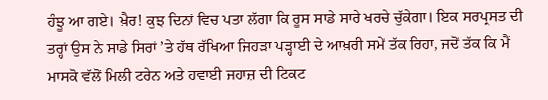ਹੰਝੂ ਆ ਗਏ। ਖ਼ੈਰ! ਕੁਝ ਦਿਨਾਂ ਵਿਚ ਪਤਾ ਲੱਗਾ ਕਿ ਰੂਸ ਸਾਡੇ ਸਾਰੇ ਖਰਚੇ ਚੁੱਕੇਗਾ। ਇਕ ਸਰਪ੍ਰਸਤ ਦੀ ਤਰ੍ਹਾਂ ਉਸ ਨੇ ਸਾਡੇ ਸਿਰਾਂ ’ਤੇ ਹੱਥ ਰੱਖਿਆ ਜਿਹੜਾ ਪੜ੍ਹਾਈ ਦੇ ਆਖ਼ਰੀ ਸਮੇਂ ਤੱਕ ਰਿਹਾ, ਜਦੋਂ ਤੱਕ ਕਿ ਮੈਂ ਮਾਸਕੋ ਵੱਲੋਂ ਮਿਲੀ ਟਰੇਨ ਅਤੇ ਹਵਾਈ ਜਹਾਜ਼ ਦੀ ਟਿਕਟ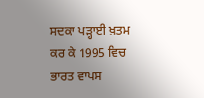ਸਦਕਾ ਪੜ੍ਹਾਈ ਖ਼ਤਮ ਕਰ ਕੇ 1995 ਵਿਚ ਭਾਰਤ ਵਾਪਸ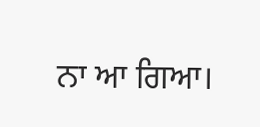ਨਾ ਆ ਗਿਆ।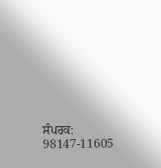ਸੰਪਰਕ: 98147-11605